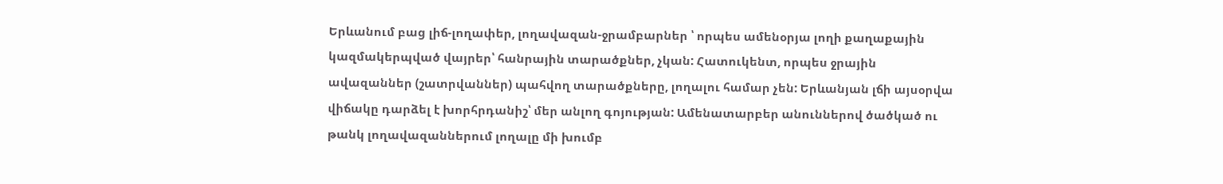Երևանում բաց լիճ-լողափեր, լողավազան-ջրամբարներ ՝ որպես ամենօրյա լողի քաղաքային կազմակերպված վայրեր՝ հանրային տարածքներ, չկան: Հատուկենտ, որպես ջրային ավազաններ (շատրվաններ) պահվող տարածքները, լողալու համար չեն: Երևանյան լճի այսօրվա վիճակը դարձել է խորհրդանիշ՝ մեր անլող գոյության: Ամենատարբեր անուններով ծածկած ու թանկ լողավազաններում լողալը մի խումբ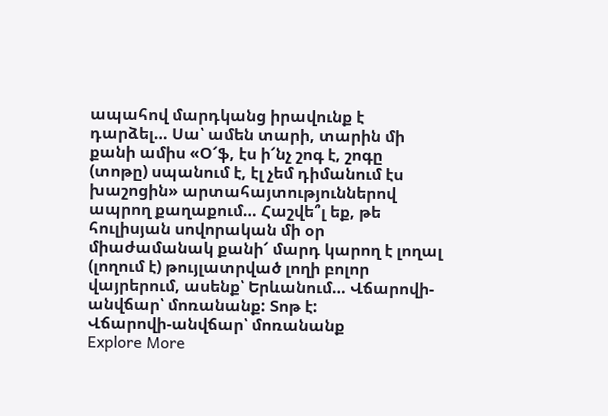ապահով մարդկանց իրավունք է դարձել… Սա՝ ամեն տարի, տարին մի քանի ամիս «Օ՜ֆ, էս ի՜նչ շոգ է, շոգը (տոթը) սպանում է, էլ չեմ դիմանում էս խաշոցին» արտահայտություններով ապրող քաղաքում… Հաշվե՞լ եք, թե հուլիսյան սովորական մի օր միաժամանակ քանի՜ մարդ կարող է լողալ (լողում է) թույլատրված լողի բոլոր վայրերում, ասենք՝ Երևանում… Վճարովի-անվճար՝ մոռանանք: Տոթ է:
Վճարովի-անվճար՝ մոռանանք
Explore More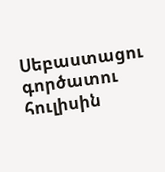Սեբաստացու գործատու հուլիսին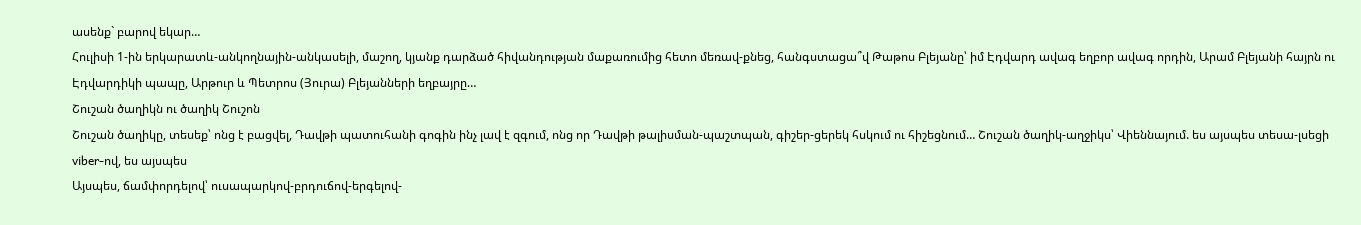ասենք` բարով եկար…
Հուլիսի 1-ին երկարատև-անկողնային-անկասելի, մաշող, կյանք դարձած հիվանդության մաքառումից հետո մեռավ-քնեց, հանգստացա՞վ Թաթոս Բլեյանը՝ իմ Էդվարդ ավագ եղբոր ավագ որդին, Արամ Բլեյանի հայրն ու Էդվարդիկի պապը, Արթուր և Պետրոս (Յուրա) Բլեյանների եղբայրը…
Շուշան ծաղիկն ու ծաղիկ Շուշոն
Շուշան ծաղիկը, տեսեք՝ ոնց է բացվել, Դավթի պատուհանի գոգին ինչ լավ է զգում, ոնց որ Դավթի թալիսման-պաշտպան, գիշեր-ցերեկ հսկում ու հիշեցնում… Շուշան ծաղիկ-աղջիկս՝ Վիեննայում. ես այսպես տեսա-լսեցի viber-ով, ես այսպես
Այսպես, ճամփորդելով՝ ուսապարկով-բրդուճով-երգելով-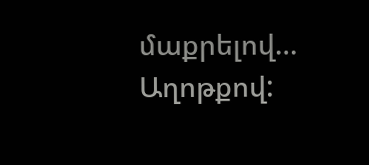մաքրելով… Աղոթքով: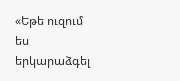«Եթե ուզում ես երկարաձգել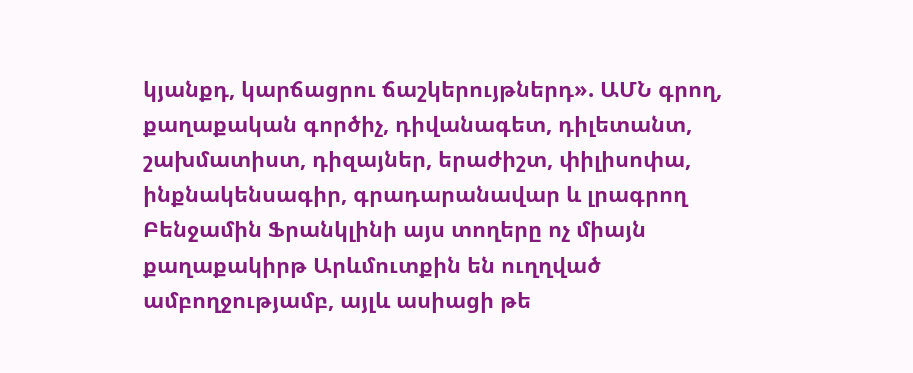կյանքդ, կարճացրու ճաշկերույթներդ». ԱՄՆ գրող, քաղաքական գործիչ, դիվանագետ, դիլետանտ, շախմատիստ, դիզայներ, երաժիշտ, փիլիսոփա, ինքնակենսագիր, գրադարանավար և լրագրող Բենջամին Ֆրանկլինի այս տողերը ոչ միայն քաղաքակիրթ Արևմուտքին են ուղղված ամբողջությամբ, այլև ասիացի թե